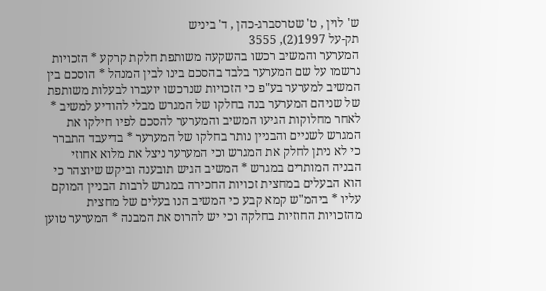ש' לוין , ט' שטרסברג-כהן , ד' ביניש
תק-על 1997(2), 3555
המערער והמשיב רכשו בהשקעה משותפת חלקת קרקע * הזכויות נרשמו על שם המערער בלבד בהסכם בינו לבין המנהל * הוסכם בין המשיב למערער בע"פ כי הזכויות שנרכשו יועברו לבעלות משותפת של שניהם המערער בנה בחלקו של המגרש מבלי להודיע למשיב * לאחר מחלוקות הגיעו המשיב והמערער להסכם לפיו חילקו את המגרש לשניים והבניין נותר בחלקו של המערער * בדיעבד התברר כי לא ניתן לחלק את המגרש וכי המערער ניצל את מלוא אחוזי הבניה המותרים במגרש * המשיב הגיש תובענה וביקש שיוצהר כי הוא הבעלים במחצית זכויות החכירה במגרש לרבות הבניין המוקם עליו * ביהמ"ש קמא קבע כי המשיב הנו בעלים של מחצית מהזכויות החוזיות בחלקה וכי יש להרוס את המבנה * המערער טוען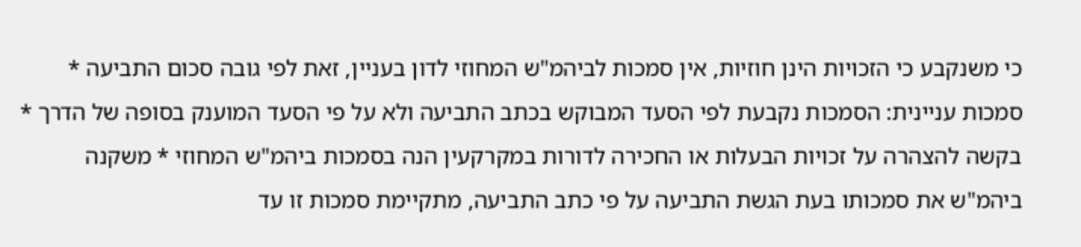כי משנקבע כי הזכויות הינן חוזיות, אין סמכות לביהמ"ש המחוזי לדון בעניין, זאת לפי גובה סכום התביעה * סמכות עניינית: הסמכות נקבעת לפי הסעד המבוקש בכתב התביעה ולא על פי הסעד המוענק בסופה של הדרך * בקשה להצהרה על זכויות הבעלות או החכירה לדורות במקרקעין הנה בסמכות ביהמ"ש המחוזי * משקנה ביהמ"ש את סמכותו בעת הגשת התביעה על פי כתב התביעה, מתקיימת סמכות זו עד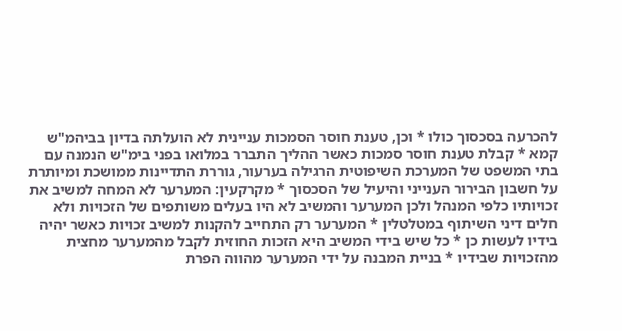להכרעה בסכסוך כולו * וכן, טענת חוסר הסמכות עניינית לא הועלתה בדיון בביהמ"ש קמא * קבלת טענת חוסר סמכות כאשר ההליך התברר במלואו בפני בימ"ש הנמנה עם בתי המשפט של המערכת השיפוטית הרגילה בערעור, גוררת התדיינות ממושכת ומיותרת על חשבון הבירור הענייני והיעיל של הסכסוך * מקרקעין: המערער לא המחה למשיב את זכויותיו כלפי המנהל ולכן המערער והמשיב לא היו בעלים משותפים של הזכויות ולא חלים דיני השיתוף במטלטלין * המערער רק התחייב להקנות למשיב זכויות כאשר יהיה בידיו לעשות כן * כל שיש בידי המשיב היא הזכות החוזית לקבל מהמערער מחצית מהזכויות שבידיו * בניית המבנה על ידי המערער מהווה הפרת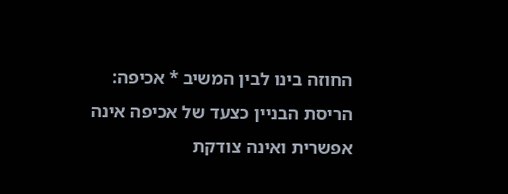החוזה בינו לבין המשיב * אכיפה: הריסת הבניין כצעד של אכיפה אינה אפשרית ואינה צודקת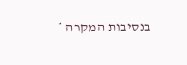בנסיבות המקרה *